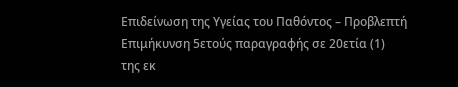Επιδείνωση της Υγείας του Παθόντος – Προβλεπτή
Επιμήκυνση 5ετούς παραγραφής σε 20ετία (1)
της εκ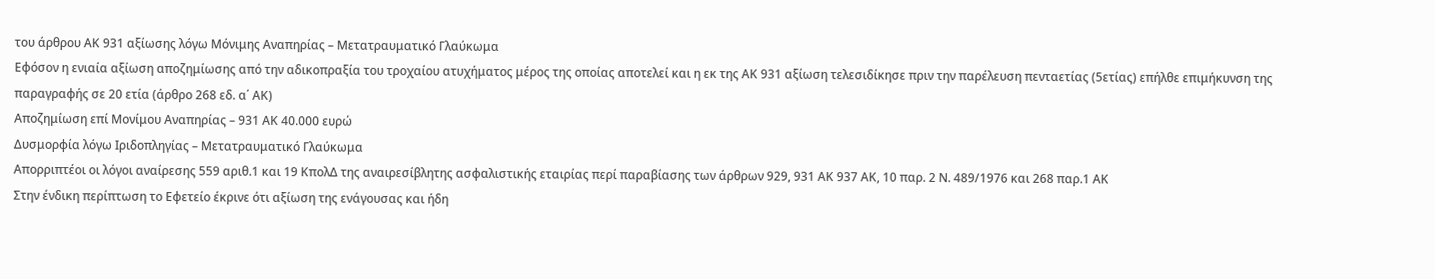του άρθρου ΑΚ 931 αξίωσης λόγω Μόνιμης Αναπηρίας – Μετατραυματικό Γλαύκωμα
Εφόσον η ενιαία αξίωση αποζημίωσης από την αδικοπραξία του τροχαίου ατυχήματος μέρος της οποίας αποτελεί και η εκ της ΑΚ 931 αξίωση τελεσιδίκησε πριν την παρέλευση πενταετίας (5ετίας) επήλθε επιμήκυνση της παραγραφής σε 20 ετία (άρθρο 268 εδ. α΄ ΑΚ)
Αποζημίωση επί Μονίμου Αναπηρίας – 931 ΑΚ 40.000 ευρώ
Δυσμορφία λόγω Ιριδοπληγίας – Μετατραυματικό Γλαύκωμα
Απορριπτέοι οι λόγοι αναίρεσης 559 αριθ.1 και 19 ΚπολΔ της αναιρεσίβλητης ασφαλιστικής εταιρίας περί παραβίασης των άρθρων 929, 931 ΑΚ 937 ΑΚ, 10 παρ. 2 Ν. 489/1976 και 268 παρ.1 ΑΚ
Στην ένδικη περίπτωση το Εφετείο έκρινε ότι αξίωση της ενάγουσας και ήδη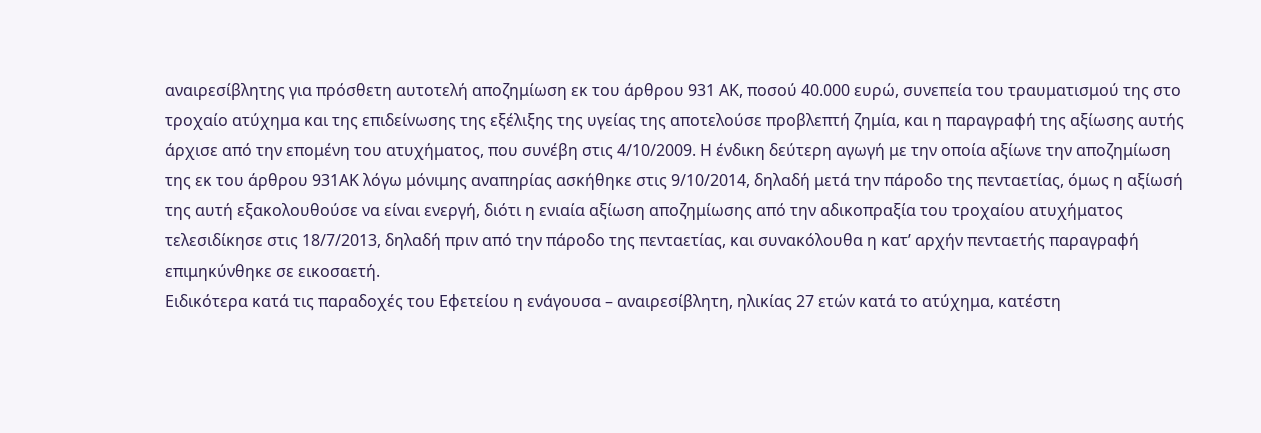αναιρεσίβλητης για πρόσθετη αυτοτελή αποζημίωση εκ του άρθρου 931 ΑΚ, ποσού 40.000 ευρώ, συνεπεία του τραυματισμού της στο τροχαίο ατύχημα και της επιδείνωσης της εξέλιξης της υγείας της αποτελούσε προβλεπτή ζημία, και η παραγραφή της αξίωσης αυτής άρχισε από την επομένη του ατυχήματος, που συνέβη στις 4/10/2009. Η ένδικη δεύτερη αγωγή με την οποία αξίωνε την αποζημίωση της εκ του άρθρου 931ΑΚ λόγω μόνιμης αναπηρίας ασκήθηκε στις 9/10/2014, δηλαδή μετά την πάροδο της πενταετίας, όμως η αξίωσή της αυτή εξακολουθούσε να είναι ενεργή, διότι η ενιαία αξίωση αποζημίωσης από την αδικοπραξία του τροχαίου ατυχήματος τελεσιδίκησε στις 18/7/2013, δηλαδή πριν από την πάροδο της πενταετίας, και συνακόλουθα η κατ’ αρχήν πενταετής παραγραφή επιμηκύνθηκε σε εικοσαετή.
Ειδικότερα κατά τις παραδοχές του Εφετείου η ενάγουσα – αναιρεσίβλητη, ηλικίας 27 ετών κατά το ατύχημα, κατέστη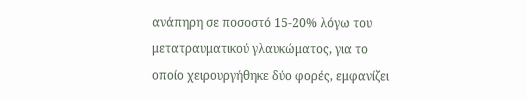ανάπηρη σε ποσοστό 15-20% λόγω του μετατραυματικού γλαυκώματος, για το οποίο χειρουργήθηκε δύο φορές, εμφανίζει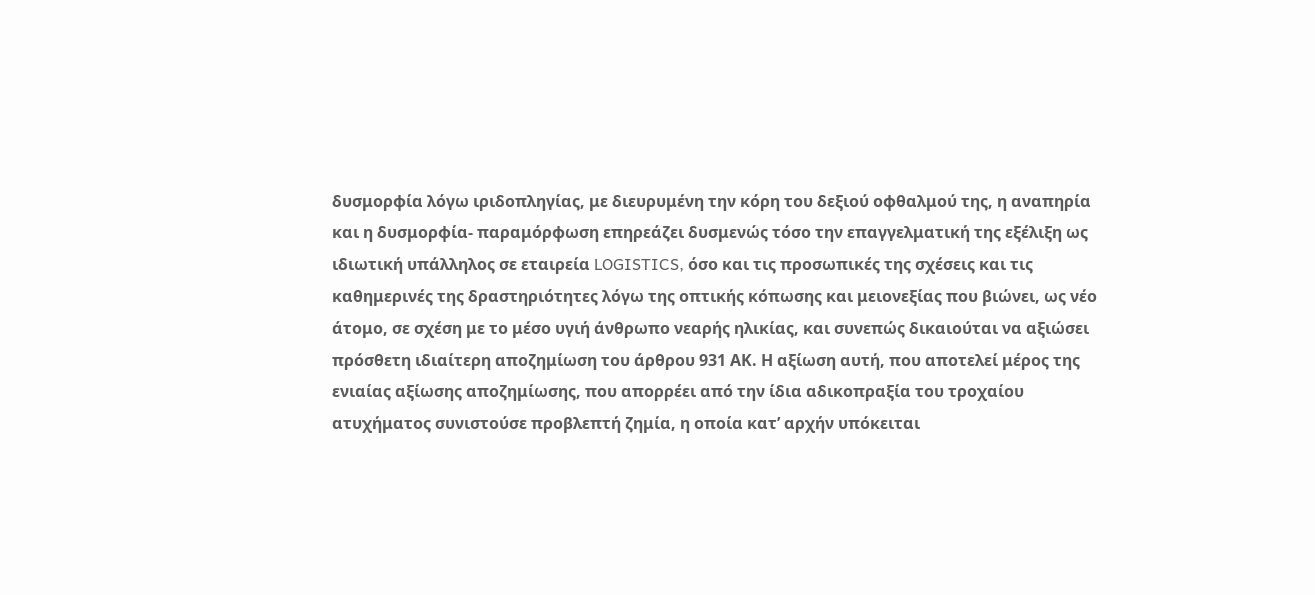δυσμορφία λόγω ιριδοπληγίας, με διευρυμένη την κόρη του δεξιού οφθαλμού της, η αναπηρία και η δυσμορφία- παραμόρφωση επηρεάζει δυσμενώς τόσο την επαγγελματική της εξέλιξη ως ιδιωτική υπάλληλος σε εταιρεία LOGISTICS, όσο και τις προσωπικές της σχέσεις και τις καθημερινές της δραστηριότητες λόγω της οπτικής κόπωσης και μειονεξίας που βιώνει, ως νέο άτομο, σε σχέση με το μέσο υγιή άνθρωπο νεαρής ηλικίας, και συνεπώς δικαιούται να αξιώσει πρόσθετη ιδιαίτερη αποζημίωση του άρθρου 931 ΑΚ. Η αξίωση αυτή, που αποτελεί μέρος της ενιαίας αξίωσης αποζημίωσης, που απορρέει από την ίδια αδικοπραξία του τροχαίου ατυχήματος συνιστούσε προβλεπτή ζημία, η οποία κατ’ αρχήν υπόκειται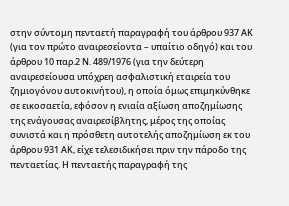στην σύντομη πενταετή παραγραφή του άρθρου 937 ΑΚ (για τον πρώτο αναιρεσείοντα – υπαίτιο οδηγό) και του άρθρου 10 παρ.2 Ν. 489/1976 (για την δεύτερη αναιρεσείουσα υπόχρεη ασφαλιστική εταιρεία του ζημιογόνου αυτοκινήτου), η οποία όμως επιμηκύνθηκε σε εικοσαετία, εφόσον η ενιαία αξίωση αποζημίωσης της ενάγουσας αναιρεσίβλητης, μέρος της οποίας συνιστά και η πρόσθετη αυτοτελής αποζημίωση εκ του άρθρου 931 ΑΚ, είχε τελεσιδικήσει πριν την πάροδο της πενταετίας. Η πενταετής παραγραφή της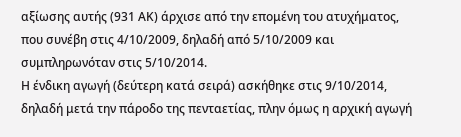αξίωσης αυτής (931 ΑΚ) άρχισε από την επομένη του ατυχήματος, που συνέβη στις 4/10/2009, δηλαδή από 5/10/2009 και συμπληρωνόταν στις 5/10/2014.
Η ένδικη αγωγή (δεύτερη κατά σειρά) ασκήθηκε στις 9/10/2014, δηλαδή μετά την πάροδο της πενταετίας, πλην όμως η αρχική αγωγή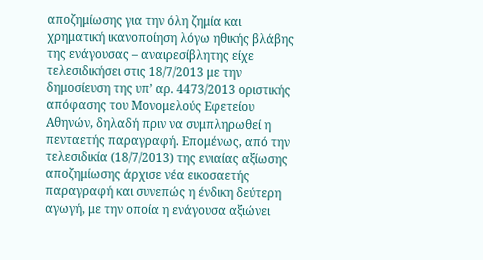αποζημίωσης για την όλη ζημία και χρηματική ικανοποίηση λόγω ηθικής βλάβης της ενάγουσας – αναιρεσίβλητης είχε τελεσιδικήσει στις 18/7/2013 με την δημοσίευση της υπ’ αρ. 4473/2013 οριστικής απόφασης του Μονομελούς Εφετείου Αθηνών, δηλαδή πριν να συμπληρωθεί η πενταετής παραγραφή. Επομένως, από την τελεσιδικία (18/7/2013) της ενιαίας αξίωσης αποζημίωσης άρχισε νέα εικοσαετής παραγραφή και συνεπώς η ένδικη δεύτερη αγωγή, με την οποία η ενάγουσα αξιώνει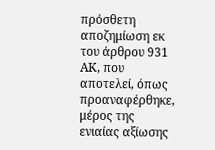πρόσθετη αποζημίωση εκ του άρθρου 931 ΑΚ, που αποτελεί, όπως προαναφέρθηκε, μέρος της ενιαίας αξίωσης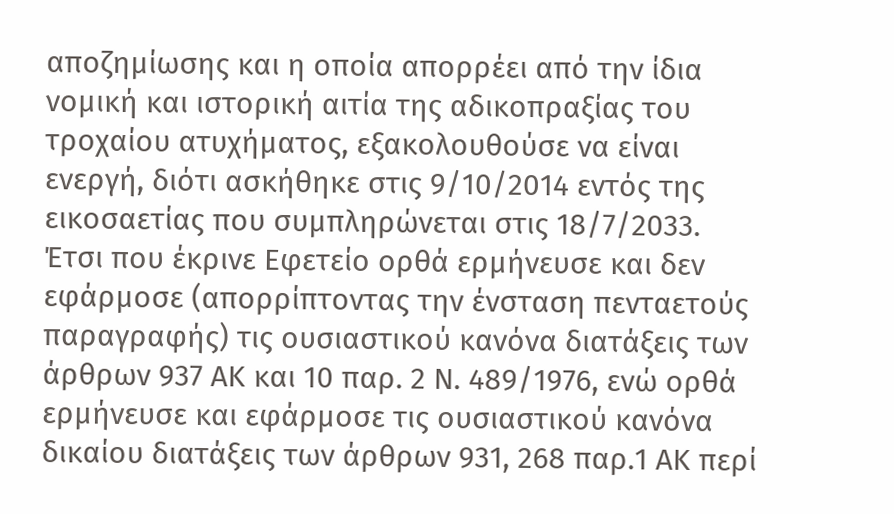αποζημίωσης και η οποία απορρέει από την ίδια νομική και ιστορική αιτία της αδικοπραξίας του τροχαίου ατυχήματος, εξακολουθούσε να είναι ενεργή, διότι ασκήθηκε στις 9/10/2014 εντός της εικοσαετίας που συμπληρώνεται στις 18/7/2033.
Έτσι που έκρινε Εφετείο ορθά ερμήνευσε και δεν εφάρμοσε (απορρίπτοντας την ένσταση πενταετούς παραγραφής) τις ουσιαστικού κανόνα διατάξεις των άρθρων 937 ΑΚ και 10 παρ. 2 Ν. 489/1976, ενώ ορθά ερμήνευσε και εφάρμοσε τις ουσιαστικού κανόνα δικαίου διατάξεις των άρθρων 931, 268 παρ.1 ΑΚ περί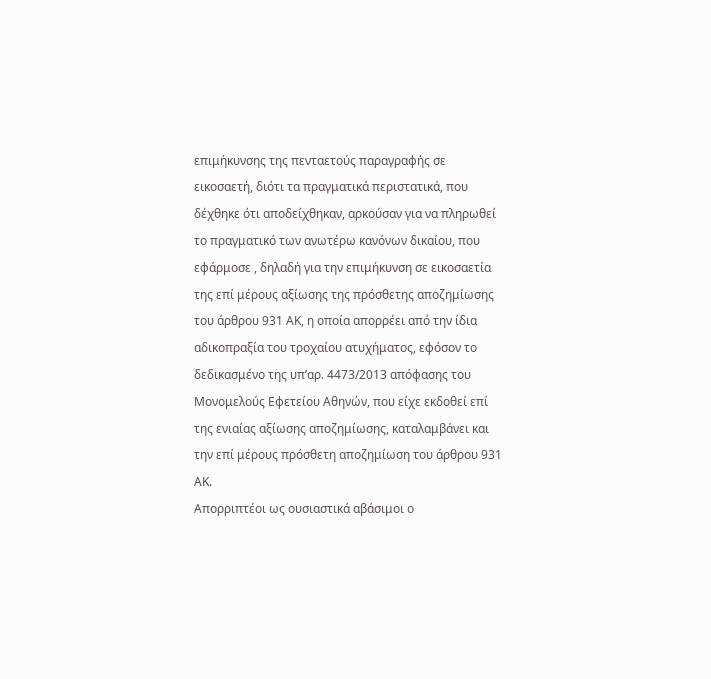επιμήκυνσης της πενταετούς παραγραφής σε εικοσαετή, διότι τα πραγματικά περιστατικά, που δέχθηκε ότι αποδείχθηκαν, αρκούσαν για να πληρωθεί το πραγματικό των ανωτέρω κανόνων δικαίου, που εφάρμοσε , δηλαδή για την επιμήκυνση σε εικοσαετία της επί μέρους αξίωσης της πρόσθετης αποζημίωσης του άρθρου 931 ΑΚ, η οποία απορρέει από την ίδια αδικοπραξία του τροχαίου ατυχήματος, εφόσον το δεδικασμένο της υπ’αρ. 4473/2013 απόφασης του Μονομελούς Εφετείου Αθηνών, που είχε εκδοθεί επί της ενιαίας αξίωσης αποζημίωσης, καταλαμβάνει και την επί μέρους πρόσθετη αποζημίωση του άρθρου 931 ΑΚ.
Απορριπτέοι ως ουσιαστικά αβάσιμοι ο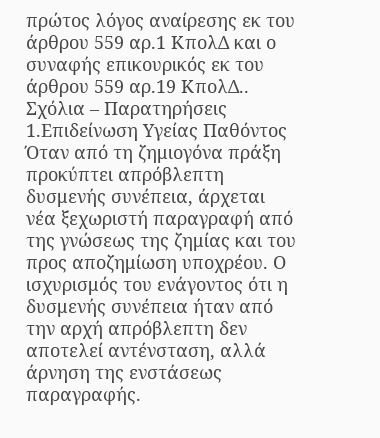πρώτος λόγος αναίρεσης εκ του άρθρου 559 αρ.1 ΚπολΔ και ο συναφής επικουρικός εκ του άρθρου 559 αρ.19 ΚπολΔ..
Σχόλια – Παρατηρήσεις
1.Επιδείνωση Υγείας Παθόντος
Όταν από τη ζημιογόνα πράξη προκύπτει απρόβλεπτη δυσμενής συνέπεια, άρχεται νέα ξεχωριστή παραγραφή από της γνώσεως της ζημίας και του προς αποζημίωση υποχρέου. Ο ισχυρισμός του ενάγοντος ότι η δυσμενής συνέπεια ήταν από την αρχή απρόβλεπτη δεν αποτελεί αντένσταση, αλλά άρνηση της ενστάσεως παραγραφής.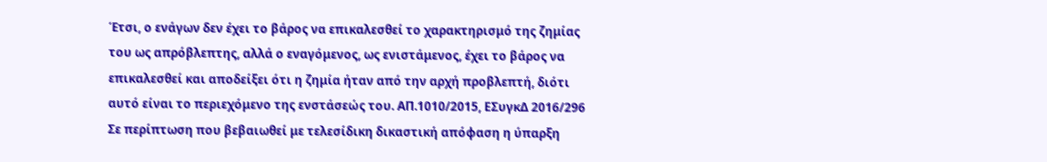Έτσι, ο ενάγων δεν έχει το βάρος να επικαλεσθεί το χαρακτηρισμό της ζημίας του ως απρόβλεπτης, αλλά ο εναγόμενος, ως ενιστάμενος, έχει το βάρος να επικαλεσθεί και αποδείξει ότι η ζημία ήταν από την αρχή προβλεπτή, διότι αυτό είναι το περιεχόμενο της ενστάσεώς του. ΑΠ.1010/2015, ΕΣυγκΔ 2016/296
Σε περίπτωση που βεβαιωθεί με τελεσίδικη δικαστική απόφαση η ύπαρξη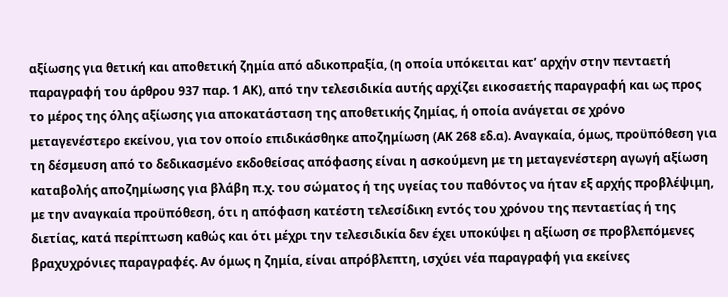αξίωσης για θετική και αποθετική ζημία από αδικοπραξία, (η οποία υπόκειται κατ’ αρχήν στην πενταετή παραγραφή του άρθρου 937 παρ. 1 ΑΚ), από την τελεσιδικία αυτής αρχίζει εικοσαετής παραγραφή και ως προς το μέρος της όλης αξίωσης για αποκατάσταση της αποθετικής ζημίας, ή οποία ανάγεται σε χρόνο μεταγενέστερο εκείνου, για τον οποίο επιδικάσθηκε αποζημίωση (ΑΚ 268 εδ.α). Αναγκαία, όμως, προϋπόθεση για τη δέσμευση από το δεδικασμένο εκδοθείσας απόφασης είναι η ασκούμενη με τη μεταγενέστερη αγωγή αξίωση καταβολής αποζημίωσης για βλάβη π.χ. του σώματος ή της υγείας του παθόντος να ήταν εξ αρχής προβλέψιμη, με την αναγκαία προϋπόθεση, ότι η απόφαση κατέστη τελεσίδικη εντός του χρόνου της πενταετίας ή της διετίας, κατά περίπτωση καθώς και ότι μέχρι την τελεσιδικία δεν έχει υποκύψει η αξίωση σε προβλεπόμενες βραχυχρόνιες παραγραφές. Αν όμως η ζημία, είναι απρόβλεπτη, ισχύει νέα παραγραφή για εκείνες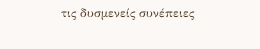τις δυσμενείς συνέπειες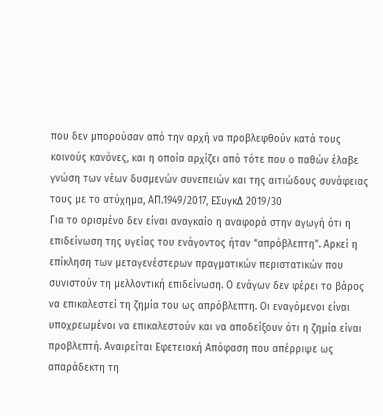που δεν μπορούσαν από την αρχή να προβλεφθούν κατά τους κοινούς κανόνες, και η οποία αρχίζει από τότε που ο παθών έλαβε γνώση των νέων δυσμενών συνεπειών και της αιτιώδους συνάφειας τους με το ατύχημα, ΑΠ.1949/2017, ΕΣυγκΔ 2019/30
Για το ορισμένο δεν είναι αναγκαίο η αναφορά στην αγωγή ότι η επιδείνωση της υγείας του ενάγοντος ήταν “απρόβλεπτη”. Αρκεί η επίκληση των μεταγενέστερων πραγματικών περιστατικών που συνιστούν τη μελλοντική επιδείνωση. Ο ενάγων δεν φέρει το βάρος να επικαλεστεί τη ζημία του ως απρόβλεπτη. Οι εναγόμενοι είναι υποχρεωμένοι να επικαλεστούν και να αποδείξουν ότι η ζημία είναι προβλεπτή. Αναιρείται Εφετειακή Απόφαση που απέρριψε ως απαράδεκτη τη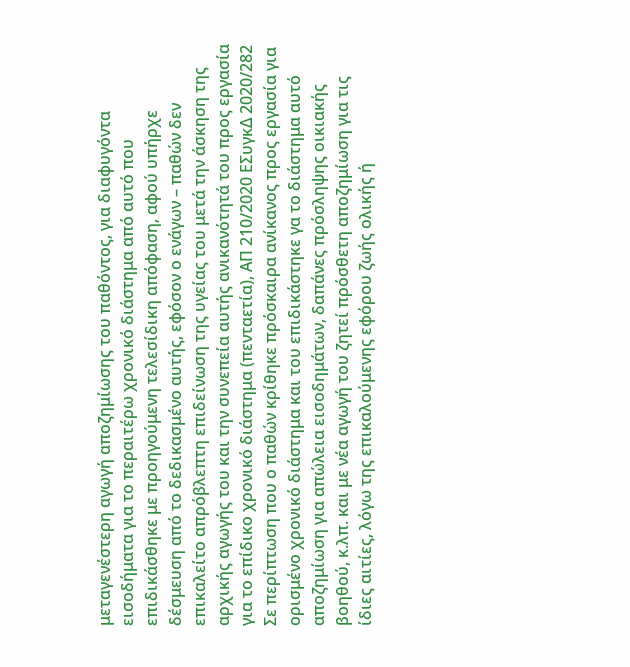μεταγενέστερη αγωγή αποζημίωσης του παθόντος, για διαφυγόντα εισοδήματα για το περαιτέρω χρονικό διάστημα από αυτό που επιδικάσθηκε με προηγούμενη τελεσίδικη απόφαση, αφού υπήρχε δέσμευση από το δεδικασμένο αυτής, εφόσον ο ενάγων – παθών δεν επικαλείτο απρόβλεπτη επιδείνωση της υγείας του μετά την άσκηση της αρχικής αγωγής του και την συνεπεία αυτής ανικανότητά του προς εργασία για το επίδικο χρονικό διάστημα (πενταετία), ΑΠ 210/2020 ΕΣυγκΔ 2020/282
Σε περίπτωση που ο παθών κρίθηκε πρόσκαιρα ανίκανος προς εργασία για ορισμένο χρονικό διάστημα και του επιδικάστηκε γα το διάστημα αυτό αποζημίωση για απώλεια εισοδημάτων, δαπάνες πρόσληψης οικιακής βοηθού, κ.λπ. και με νέα αγωγή του ζητεί πρόσθετη αποζημίωση για τις ίδιες αιτίες, λόγω της επικαλούμενης εφόρου ζωής ολικής ή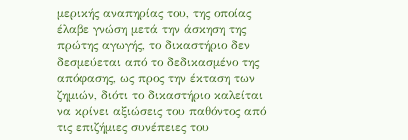μερικής αναπηρίας του, της οποίας έλαβε γνώση μετά την άσκηση της πρώτης αγωγής, το δικαστήριο δεν δεσμεύεται από το δεδικασμένο της απόφασης, ως προς την έκταση των ζημιών, διότι το δικαστήριο καλείται να κρίνει αξιώσεις του παθόντος από τις επιζήμιες συνέπειες του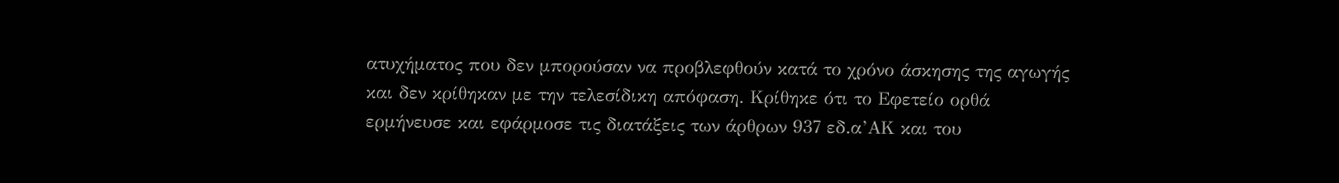ατυχήματος που δεν μπορούσαν να προβλεφθούν κατά το χρόνο άσκησης της αγωγής και δεν κρίθηκαν με την τελεσίδικη απόφαση. Κρίθηκε ότι το Εφετείο ορθά ερμήνευσε και εφάρμοσε τις διατάξεις των άρθρων 937 εδ.α’ΑΚ και του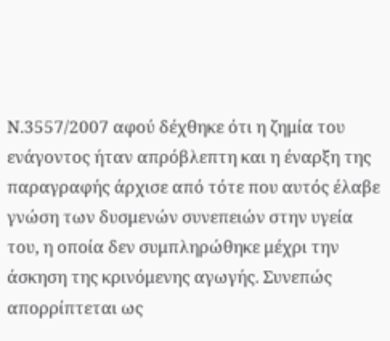Ν.3557/2007 αφού δέχθηκε ότι η ζημία του ενάγοντος ήταν απρόβλεπτη και η έναρξη της παραγραφής άρχισε από τότε που αυτός έλαβε γνώση των δυσμενών συνεπειών στην υγεία του, η οποία δεν συμπληρώθηκε μέχρι την άσκηση της κρινόμενης αγωγής. Συνεπώς απορρίπτεται ως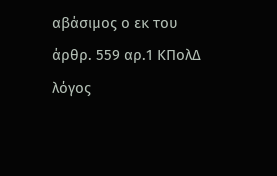αβάσιμος ο εκ του άρθρ. 559 αρ.1 ΚΠολΔ λόγος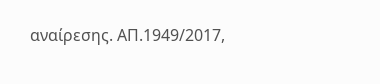αναίρεσης. ΑΠ.1949/2017,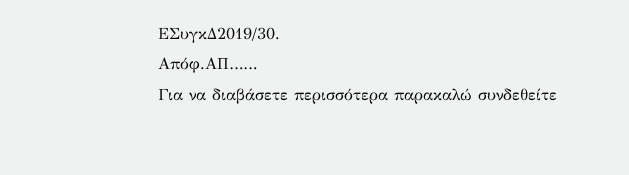ΕΣυγκΔ2019/30.
Απόφ.ΑΠ……
Για να διαβάσετε περισσότερα παρακαλώ συνδεθείτε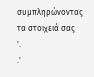συμπληρώνοντας τα στοιχειά σας
'.
.'